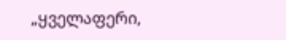„ყველაფერი,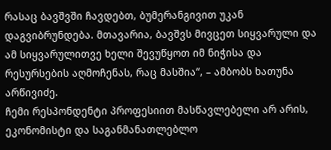რასაც ბავშვში ჩავდებთ, ბუმერანგივით უკან დაგვიბრუნდება. მთავარია, ბავშვს მივცეთ სიყვარული და ამ სიყვარულითვე ხელი შევუწყოთ იმ ნიჭისა და რესურსების აღმოჩენას, რაც მასშია“, – ამბობს ხათუნა არწივიძე.
ჩემი რესპონდენტი პროფესიით მასწავლებელი არ არის, ეკონომისტი და საგანმანათლებლო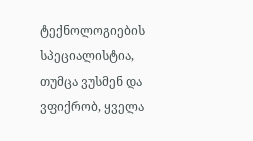ტექნოლოგიების სპეციალისტია, თუმცა ვუსმენ და ვფიქრობ, ყველა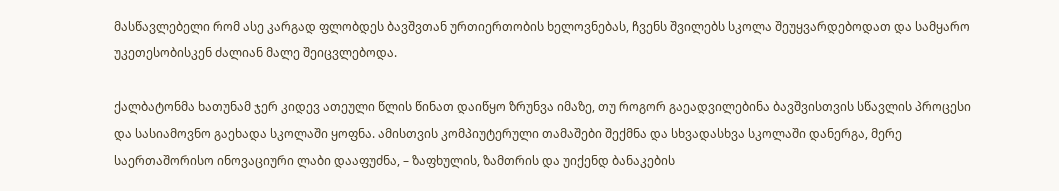მასწავლებელი რომ ასე კარგად ფლობდეს ბავშვთან ურთიერთობის ხელოვნებას, ჩვენს შვილებს სკოლა შეუყვარდებოდათ და სამყარო უკეთესობისკენ ძალიან მალე შეიცვლებოდა.

ქალბატონმა ხათუნამ ჯერ კიდევ ათეული წლის წინათ დაიწყო ზრუნვა იმაზე, თუ როგორ გაეადვილებინა ბავშვისთვის სწავლის პროცესი და სასიამოვნო გაეხადა სკოლაში ყოფნა. ამისთვის კომპიუტერული თამაშები შექმნა და სხვადასხვა სკოლაში დანერგა, მერე საერთაშორისო ინოვაციური ლაბი დააფუძნა, – ზაფხულის, ზამთრის და უიქენდ ბანაკების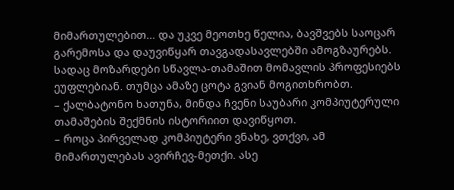მიმართულებით… და უკვე მეოთხე წელია, ბავშვებს საოცარ გარემოსა და დაუვიწყარ თავგადასავლებში ამოგზაურებს. სადაც მოზარდები სწავლა-თამაშით მომავლის პროფესიებს ეუფლებიან. თუმცა ამაზე ცოტა გვიან მოგითხრობთ.
– ქალბატონო ხათუნა, მინდა ჩვენი საუბარი კომპიუტერული თამაშების შექმნის ისტორიით დავიწყოთ.
– როცა პირველად კომპიუტერი ვნახე, ვთქვი, ამ მიმართულებას ავირჩევ-მეთქი. ასე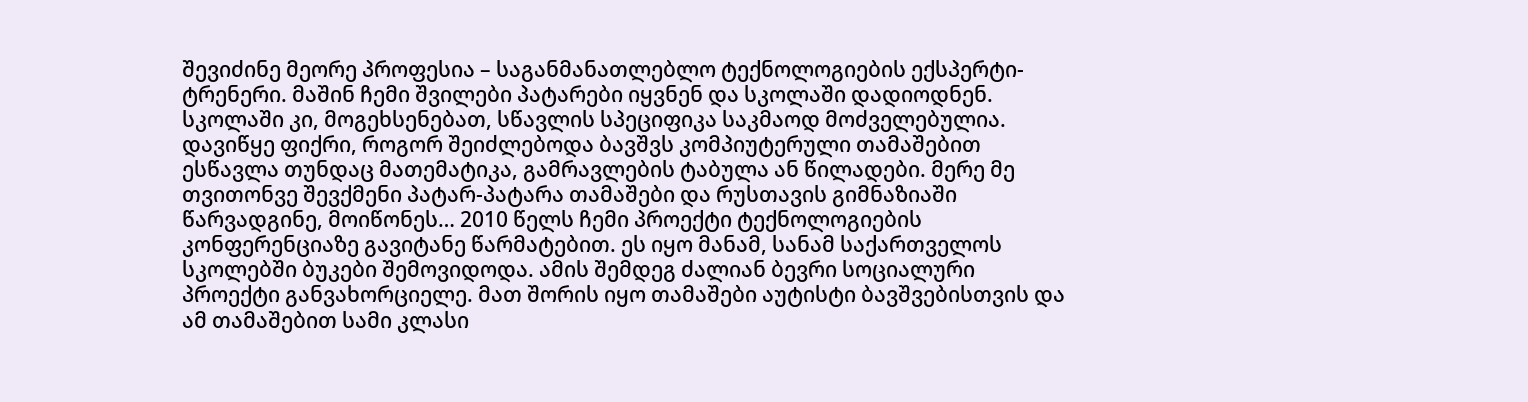შევიძინე მეორე პროფესია – საგანმანათლებლო ტექნოლოგიების ექსპერტი-ტრენერი. მაშინ ჩემი შვილები პატარები იყვნენ და სკოლაში დადიოდნენ. სკოლაში კი, მოგეხსენებათ, სწავლის სპეციფიკა საკმაოდ მოძველებულია. დავიწყე ფიქრი, როგორ შეიძლებოდა ბავშვს კომპიუტერული თამაშებით ესწავლა თუნდაც მათემატიკა, გამრავლების ტაბულა ან წილადები. მერე მე თვითონვე შევქმენი პატარ-პატარა თამაშები და რუსთავის გიმნაზიაში წარვადგინე, მოიწონეს… 2010 წელს ჩემი პროექტი ტექნოლოგიების კონფერენციაზე გავიტანე წარმატებით. ეს იყო მანამ, სანამ საქართველოს სკოლებში ბუკები შემოვიდოდა. ამის შემდეგ ძალიან ბევრი სოციალური პროექტი განვახორციელე. მათ შორის იყო თამაშები აუტისტი ბავშვებისთვის და ამ თამაშებით სამი კლასი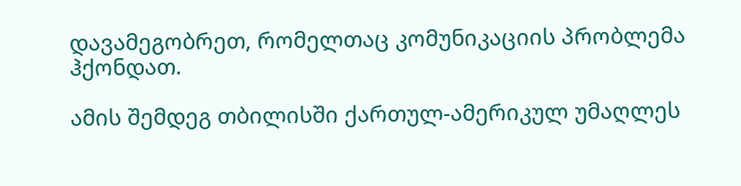დავამეგობრეთ, რომელთაც კომუნიკაციის პრობლემა ჰქონდათ.

ამის შემდეგ თბილისში ქართულ-ამერიკულ უმაღლეს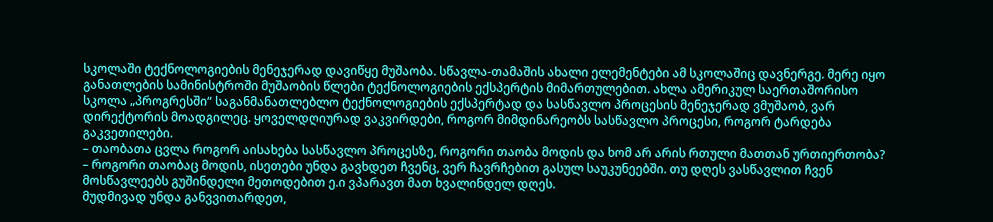სკოლაში ტექნოლოგიების მენეჯერად დავიწყე მუშაობა. სწავლა-თამაშის ახალი ელემენტები ამ სკოლაშიც დავნერგე. მერე იყო განათლების სამინისტროში მუშაობის წლები ტექნოლოგიების ექსპერტის მიმართულებით. ახლა ამერიკულ საერთაშორისო სკოლა „პროგრესში“ საგანმანათლებლო ტექნოლოგიების ექსპერტად და სასწავლო პროცესის მენეჯერად ვმუშაობ, ვარ დირექტორის მოადგილეც. ყოველდღიურად ვაკვირდები, როგორ მიმდინარეობს სასწავლო პროცესი, როგორ ტარდება გაკვეთილები.
– თაობათა ცვლა როგორ აისახება სასწავლო პროცესზე, როგორი თაობა მოდის და ხომ არ არის რთული მათთან ურთიერთობა?
– როგორი თაობაც მოდის, ისეთები უნდა გავხდეთ ჩვენც, ვერ ჩავრჩებით გასულ საუკუნეებში. თუ დღეს ვასწავლით ჩვენ მოსწავლეებს გუშინდელი მეთოდებით ე.ი ვპარავთ მათ ხვალინდელ დღეს.
მუდმივად უნდა განვვითარდეთ,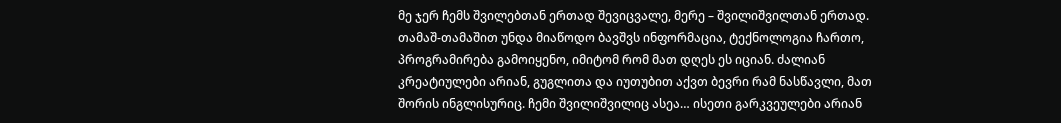მე ჯერ ჩემს შვილებთან ერთად შევიცვალე, მერე – შვილიშვილთან ერთად. თამაშ-თამაშით უნდა მიაწოდო ბავშვს ინფორმაცია, ტექნოლოგია ჩართო, პროგრამირება გამოიყენო, იმიტომ რომ მათ დღეს ეს იციან. ძალიან კრეატიულები არიან, გუგლითა და იუთუბით აქვთ ბევრი რამ ნასწავლი, მათ შორის ინგლისურიც. ჩემი შვილიშვილიც ასეა… ისეთი გარკვეულები არიან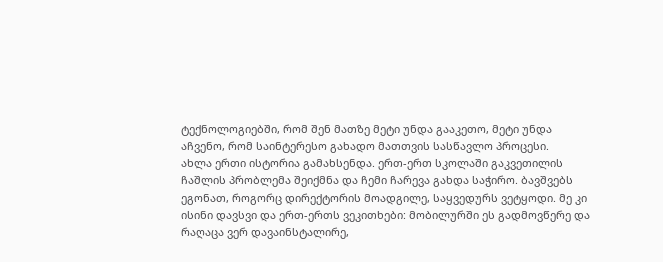ტექნოლოგიებში, რომ შენ მათზე მეტი უნდა გააკეთო, მეტი უნდა აჩვენო, რომ საინტერესო გახადო მათთვის სასწავლო პროცესი.
ახლა ერთი ისტორია გამახსენდა. ერთ-ერთ სკოლაში გაკვეთილის ჩაშლის პრობლემა შეიქმნა და ჩემი ჩარევა გახდა საჭირო. ბავშვებს ეგონათ, როგორც დირექტორის მოადგილე, საყვედურს ვეტყოდი. მე კი ისინი დავსვი და ერთ-ერთს ვეკითხები: მობილურში ეს გადმოვწერე და რაღაცა ვერ დავაინსტალირე,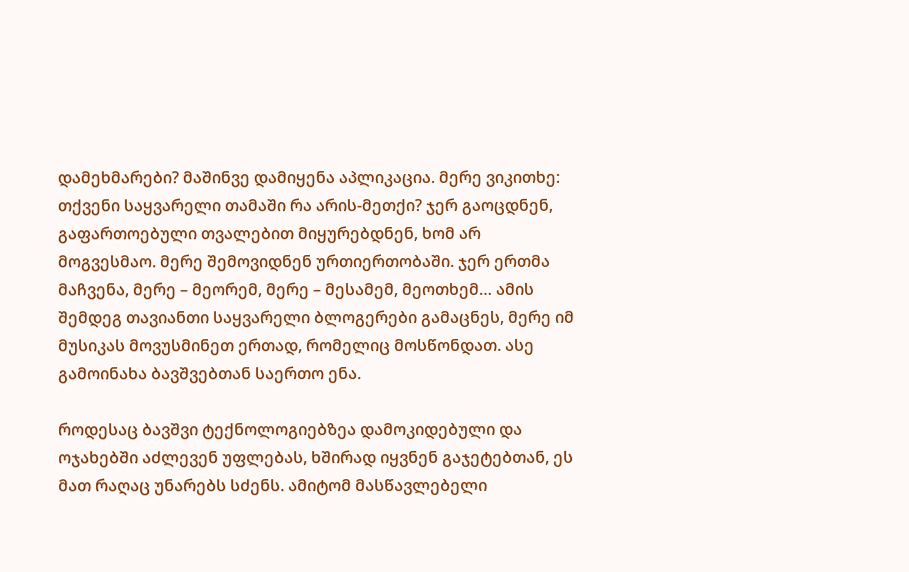დამეხმარები? მაშინვე დამიყენა აპლიკაცია. მერე ვიკითხე: თქვენი საყვარელი თამაში რა არის-მეთქი? ჯერ გაოცდნენ, გაფართოებული თვალებით მიყურებდნენ, ხომ არ მოგვესმაო. მერე შემოვიდნენ ურთიერთობაში. ჯერ ერთმა მაჩვენა, მერე – მეორემ, მერე – მესამემ, მეოთხემ… ამის შემდეგ თავიანთი საყვარელი ბლოგერები გამაცნეს, მერე იმ მუსიკას მოვუსმინეთ ერთად, რომელიც მოსწონდათ. ასე გამოინახა ბავშვებთან საერთო ენა.

როდესაც ბავშვი ტექნოლოგიებზეა დამოკიდებული და ოჯახებში აძლევენ უფლებას, ხშირად იყვნენ გაჯეტებთან, ეს მათ რაღაც უნარებს სძენს. ამიტომ მასწავლებელი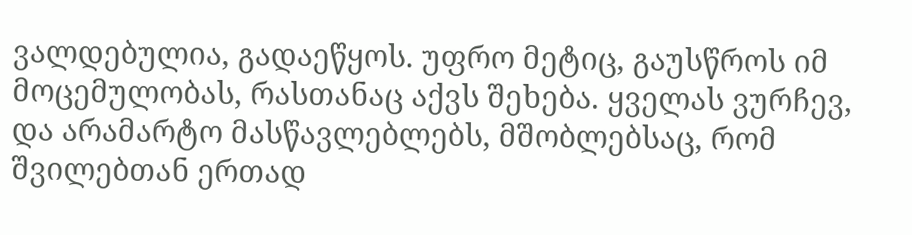ვალდებულია, გადაეწყოს. უფრო მეტიც, გაუსწროს იმ მოცემულობას, რასთანაც აქვს შეხება. ყველას ვურჩევ, და არამარტო მასწავლებლებს, მშობლებსაც, რომ შვილებთან ერთად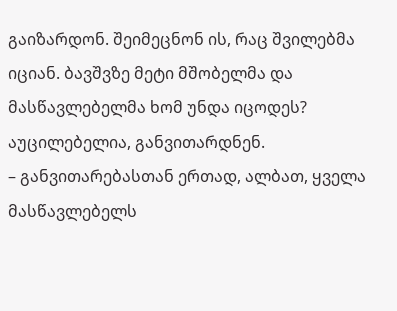გაიზარდონ. შეიმეცნონ ის, რაც შვილებმა იციან. ბავშვზე მეტი მშობელმა და მასწავლებელმა ხომ უნდა იცოდეს? აუცილებელია, განვითარდნენ.
– განვითარებასთან ერთად, ალბათ, ყველა მასწავლებელს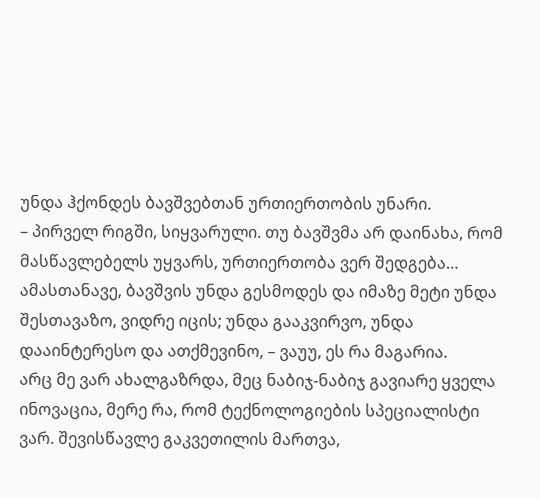უნდა ჰქონდეს ბავშვებთან ურთიერთობის უნარი.
– პირველ რიგში, სიყვარული. თუ ბავშვმა არ დაინახა, რომ მასწავლებელს უყვარს, ურთიერთობა ვერ შედგება… ამასთანავე, ბავშვის უნდა გესმოდეს და იმაზე მეტი უნდა შესთავაზო, ვიდრე იცის; უნდა გააკვირვო, უნდა დააინტერესო და ათქმევინო, – ვაუუ, ეს რა მაგარია.
არც მე ვარ ახალგაზრდა, მეც ნაბიჯ-ნაბიჯ გავიარე ყველა ინოვაცია, მერე რა, რომ ტექნოლოგიების სპეციალისტი ვარ. შევისწავლე გაკვეთილის მართვა,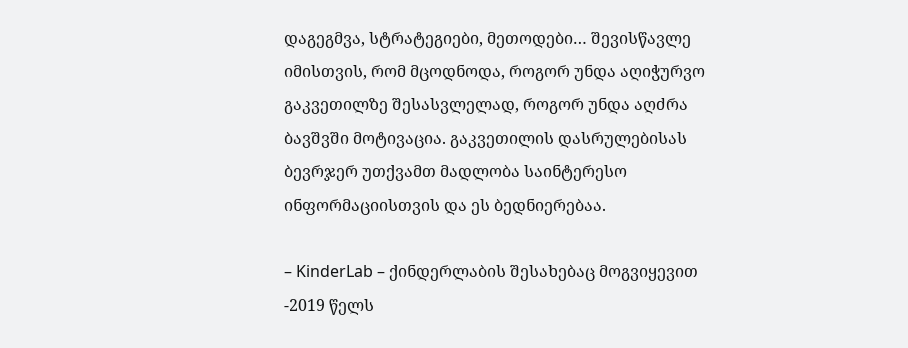დაგეგმვა, სტრატეგიები, მეთოდები… შევისწავლე იმისთვის, რომ მცოდნოდა, როგორ უნდა აღიჭურვო გაკვეთილზე შესასვლელად, როგორ უნდა აღძრა ბავშვში მოტივაცია. გაკვეთილის დასრულებისას ბევრჯერ უთქვამთ მადლობა საინტერესო ინფორმაციისთვის და ეს ბედნიერებაა.

– KinderLab – ქინდერლაბის შესახებაც მოგვიყევით
-2019 წელს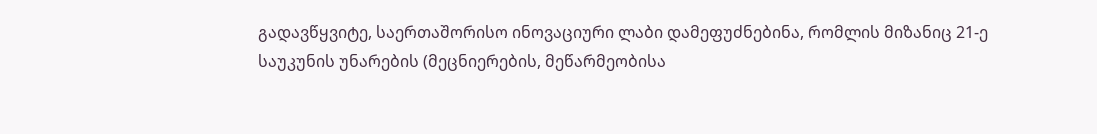გადავწყვიტე, საერთაშორისო ინოვაციური ლაბი დამეფუძნებინა, რომლის მიზანიც 21-ე საუკუნის უნარების (მეცნიერების, მეწარმეობისა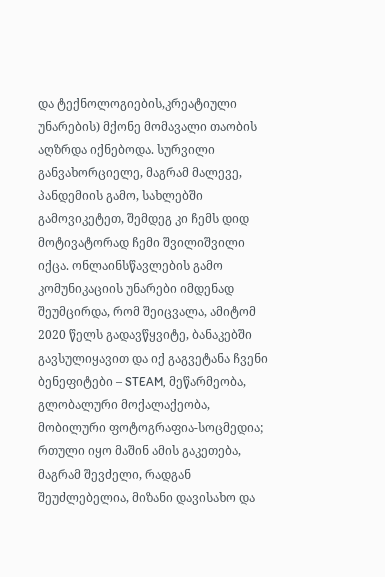და ტექნოლოგიების,კრეატიული უნარების) მქონე მომავალი თაობის აღზრდა იქნებოდა. სურვილი განვახორციელე, მაგრამ მალევე, პანდემიის გამო, სახლებში გამოვიკეტეთ, შემდეგ კი ჩემს დიდ მოტივატორად ჩემი შვილიშვილი იქცა. ონლაინსწავლების გამო კომუნიკაციის უნარები იმდენად შეუმცირდა, რომ შეიცვალა, ამიტომ 2020 წელს გადავწყვიტე, ბანაკებში გავსულიყავით და იქ გაგვეტანა ჩვენი ბენეფიტები – STEAM, მეწარმეობა, გლობალური მოქალაქეობა, მობილური ფოტოგრაფია-სოცმედია; რთული იყო მაშინ ამის გაკეთება, მაგრამ შევძელი, რადგან შეუძლებელია, მიზანი დავისახო და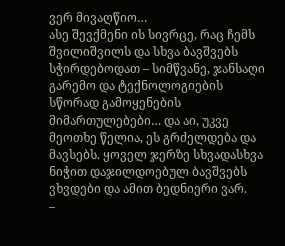ვერ მივაღწიო…
ასე შევქმენი ის სივრცე, რაც ჩემს შვილიშვილს და სხვა ბავშვებს სჭირდებოდათ – სიმწვანე, ჯანსაღი გარემო და ტექნოლოგიების სწორად გამოყენების მიმართულებები… და აი, უკვე მეოთხე წელია, ეს გრძელდება და მავსებს. ყოველ ჯერზე სხვადასხვა ნიჭით დაჯილდოებულ ბავშვებს ვხვდები და ამით ბედნიერი ვარ.
–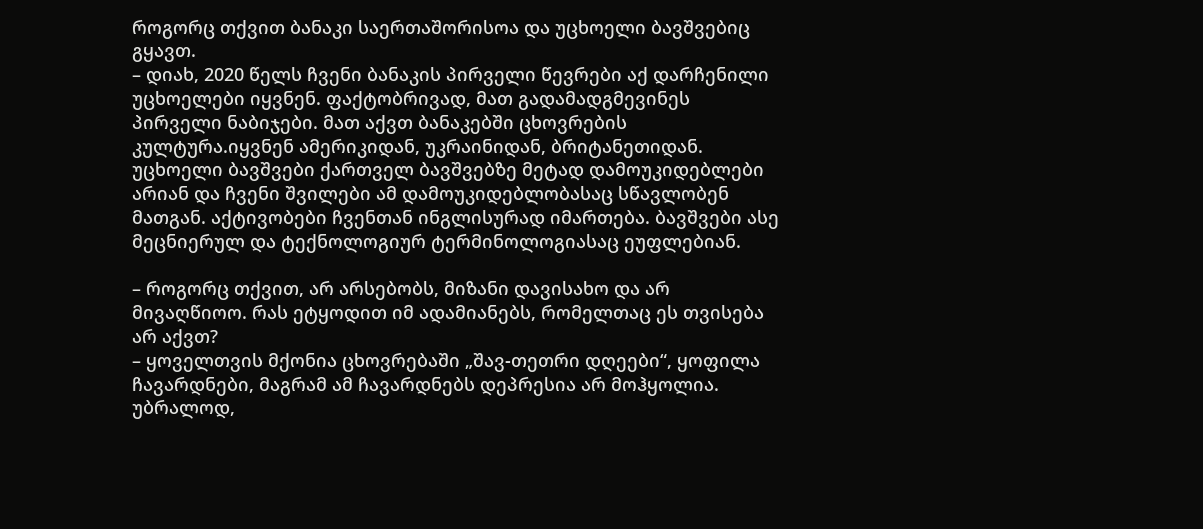როგორც თქვით ბანაკი საერთაშორისოა და უცხოელი ბავშვებიც გყავთ.
– დიახ, 2020 წელს ჩვენი ბანაკის პირველი წევრები აქ დარჩენილი უცხოელები იყვნენ. ფაქტობრივად, მათ გადამადგმევინეს პირველი ნაბიჯები. მათ აქვთ ბანაკებში ცხოვრების კულტურა.იყვნენ ამერიკიდან, უკრაინიდან, ბრიტანეთიდან. უცხოელი ბავშვები ქართველ ბავშვებზე მეტად დამოუკიდებლები არიან და ჩვენი შვილები ამ დამოუკიდებლობასაც სწავლობენ მათგან. აქტივობები ჩვენთან ინგლისურად იმართება. ბავშვები ასე მეცნიერულ და ტექნოლოგიურ ტერმინოლოგიასაც ეუფლებიან.

– როგორც თქვით, არ არსებობს, მიზანი დავისახო და არ მივაღწიოო. რას ეტყოდით იმ ადამიანებს, რომელთაც ეს თვისება არ აქვთ?
– ყოველთვის მქონია ცხოვრებაში „შავ-თეთრი დღეები“, ყოფილა ჩავარდნები, მაგრამ ამ ჩავარდნებს დეპრესია არ მოჰყოლია. უბრალოდ,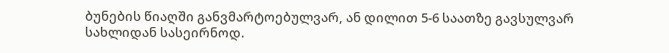ბუნების წიაღში განვმარტოებულვარ, ან დილით 5-6 საათზე გავსულვარ სახლიდან სასეირნოდ.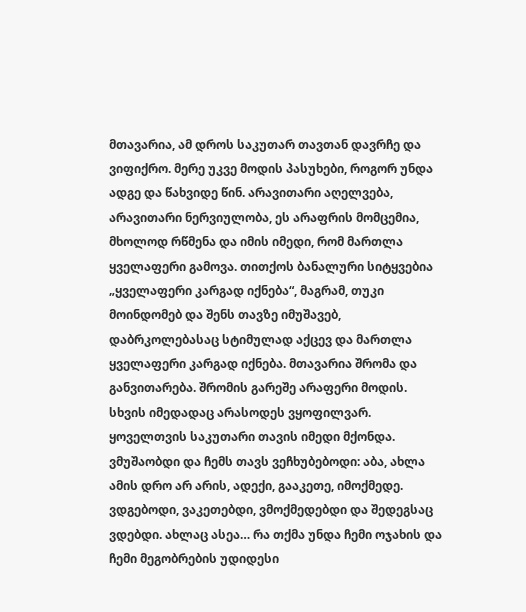მთავარია, ამ დროს საკუთარ თავთან დავრჩე და ვიფიქრო. მერე უკვე მოდის პასუხები, როგორ უნდა ადგე და წახვიდე წინ. არავითარი აღელვება, არავითარი ნერვიულობა, ეს არაფრის მომცემია, მხოლოდ რწმენა და იმის იმედი, რომ მართლა ყველაფერი გამოვა. თითქოს ბანალური სიტყვებია „ყველაფერი კარგად იქნება“, მაგრამ, თუკი მოინდომებ და შენს თავზე იმუშავებ, დაბრკოლებასაც სტიმულად აქცევ და მართლა ყველაფერი კარგად იქნება. მთავარია შრომა და განვითარება. შრომის გარეშე არაფერი მოდის. სხვის იმედადაც არასოდეს ვყოფილვარ. ყოველთვის საკუთარი თავის იმედი მქონდა. ვმუშაობდი და ჩემს თავს ვეჩხუბებოდი: აბა, ახლა ამის დრო არ არის, ადექი, გააკეთე, იმოქმედე. ვდგებოდი, ვაკეთებდი, ვმოქმედებდი და შედეგსაც ვდებდი. ახლაც ასეა… რა თქმა უნდა ჩემი ოჯახის და ჩემი მეგობრების უდიდესი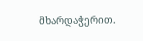მხარდაჭერით.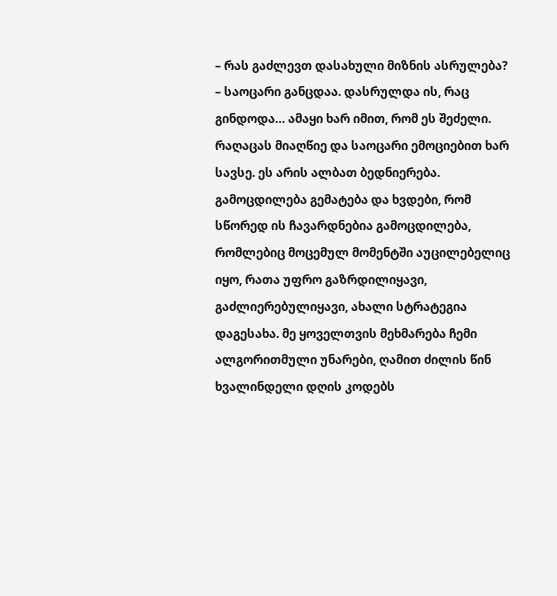– რას გაძლევთ დასახული მიზნის ასრულება?
– საოცარი განცდაა. დასრულდა ის, რაც გინდოდა… ამაყი ხარ იმით, რომ ეს შეძელი. რაღაცას მიაღწიე და საოცარი ემოციებით ხარ სავსე. ეს არის ალბათ ბედნიერება. გამოცდილება გემატება და ხვდები, რომ სწორედ ის ჩავარდნებია გამოცდილება, რომლებიც მოცემულ მომენტში აუცილებელიც იყო, რათა უფრო გაზრდილიყავი, გაძლიერებულიყავი, ახალი სტრატეგია დაგესახა. მე ყოველთვის მეხმარება ჩემი ალგორითმული უნარები, ღამით ძილის წინ ხვალინდელი დღის კოდებს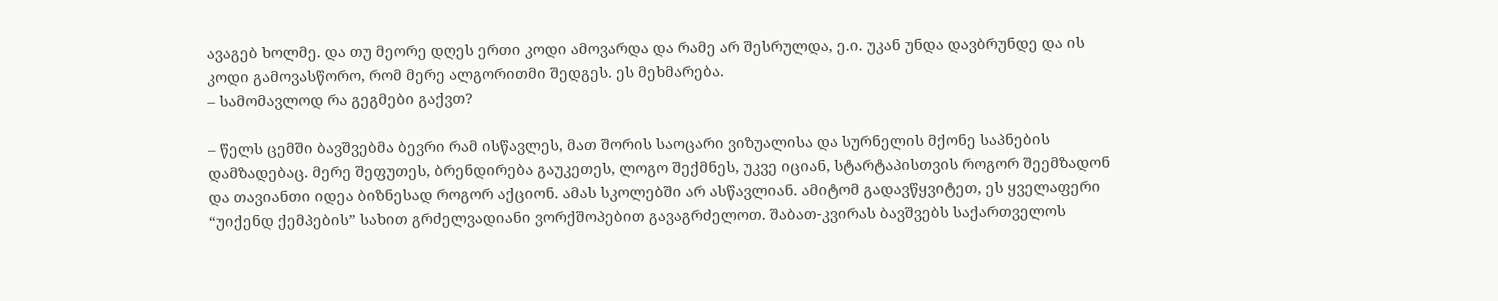ავაგებ ხოლმე. და თუ მეორე დღეს ერთი კოდი ამოვარდა და რამე არ შესრულდა, ე.ი. უკან უნდა დავბრუნდე და ის კოდი გამოვასწორო, რომ მერე ალგორითმი შედგეს. ეს მეხმარება.
– სამომავლოდ რა გეგმები გაქვთ?

– წელს ცემში ბავშვებმა ბევრი რამ ისწავლეს, მათ შორის საოცარი ვიზუალისა და სურნელის მქონე საპნების დამზადებაც. მერე შეფუთეს, ბრენდირება გაუკეთეს, ლოგო შექმნეს, უკვე იციან, სტარტაპისთვის როგორ შეემზადონ და თავიანთი იდეა ბიზნესად როგორ აქციონ. ამას სკოლებში არ ასწავლიან. ამიტომ გადავწყვიტეთ, ეს ყველაფერი “უიქენდ ქემპების” სახით გრძელვადიანი ვორქშოპებით გავაგრძელოთ. შაბათ-კვირას ბავშვებს საქართველოს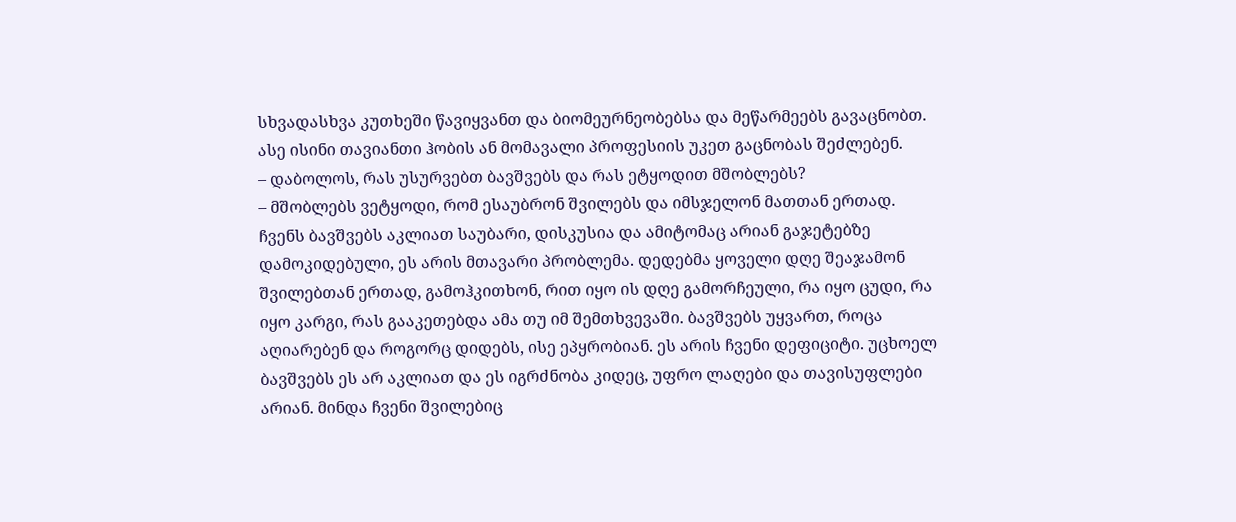სხვადასხვა კუთხეში წავიყვანთ და ბიომეურნეობებსა და მეწარმეებს გავაცნობთ. ასე ისინი თავიანთი ჰობის ან მომავალი პროფესიის უკეთ გაცნობას შეძლებენ.
– დაბოლოს, რას უსურვებთ ბავშვებს და რას ეტყოდით მშობლებს?
– მშობლებს ვეტყოდი, რომ ესაუბრონ შვილებს და იმსჯელონ მათთან ერთად. ჩვენს ბავშვებს აკლიათ საუბარი, დისკუსია და ამიტომაც არიან გაჯეტებზე დამოკიდებული, ეს არის მთავარი პრობლემა. დედებმა ყოველი დღე შეაჯამონ შვილებთან ერთად, გამოჰკითხონ, რით იყო ის დღე გამორჩეული, რა იყო ცუდი, რა იყო კარგი, რას გააკეთებდა ამა თუ იმ შემთხვევაში. ბავშვებს უყვართ, როცა აღიარებენ და როგორც დიდებს, ისე ეპყრობიან. ეს არის ჩვენი დეფიციტი. უცხოელ ბავშვებს ეს არ აკლიათ და ეს იგრძნობა კიდეც, უფრო ლაღები და თავისუფლები არიან. მინდა ჩვენი შვილებიც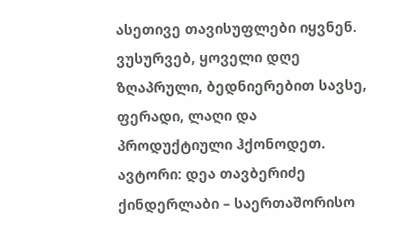ასეთივე თავისუფლები იყვნენ. ვუსურვებ, ყოველი დღე ზღაპრული, ბედნიერებით სავსე, ფერადი, ლაღი და პროდუქტიული ჰქონოდეთ.
ავტორი: დეა თავბერიძე
ქინდერლაბი – საერთაშორისო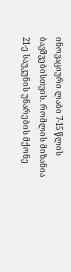ინოვაციური ლაბი 7-15 წლის ბავშვებისთვის. რომლის მიზანია 21-ე საუკუნის უნარების მქონე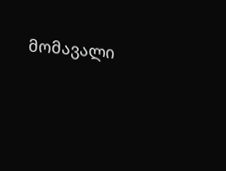მომავალი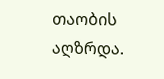თაობის აღზრდა.